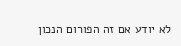לא יודע אם זה הפורום הנכון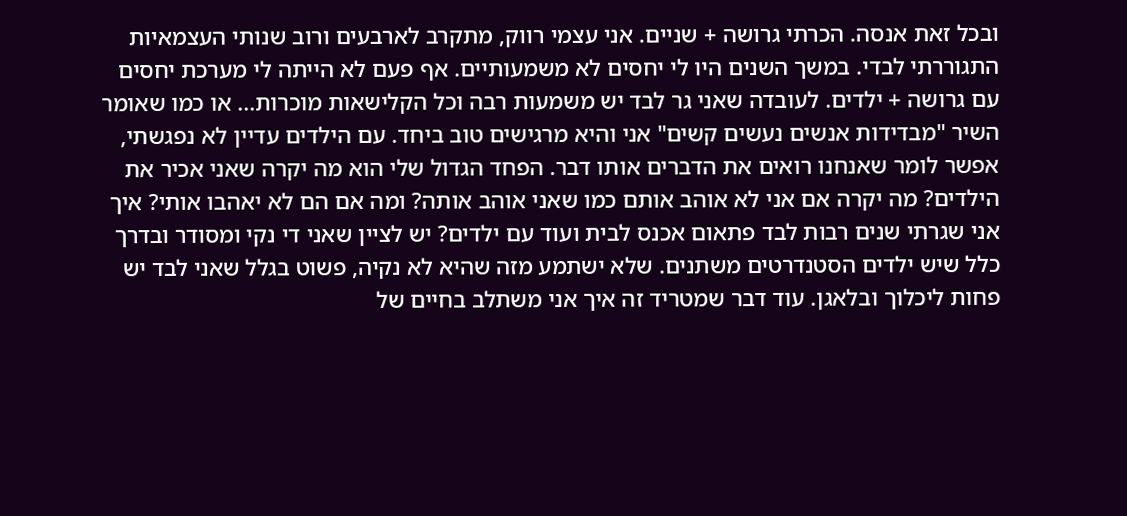ובכל זאת אנסה. הכרתי גרושה + שניים. אני עצמי רווק, מתקרב לארבעים ורוב שנותי העצמאיות התגוררתי לבדי. במשך השנים היו לי יחסים לא משמעותיים. אף פעם לא הייתה לי מערכת יחסים עם גרושה + ילדים. לעובדה שאני גר לבד יש משמעות רבה וכל הקלישאות מוכרות... או כמו שאומר השיר "מבדידות אנשים נעשים קשים" אני והיא מרגישים טוב ביחד. עם הילדים עדיין לא נפגשתי, אפשר לומר שאנחנו רואים את הדברים אותו דבר. הפחד הגדול שלי הוא מה יקרה שאני אכיר את הילדים? מה יקרה אם אני לא אוהב אותם כמו שאני אוהב אותה? ומה אם הם לא יאהבו אותי? איך אני שגרתי שנים רבות לבד פתאום אכנס לבית ועוד עם ילדים? יש לציין שאני די נקי ומסודר ובדרך כלל שיש ילדים הסטנדרטים משתנים. שלא ישתמע מזה שהיא לא נקיה, פשוט בגלל שאני לבד יש פחות ליכלוך ובלאגן. עוד דבר שמטריד זה איך אני משתלב בחיים של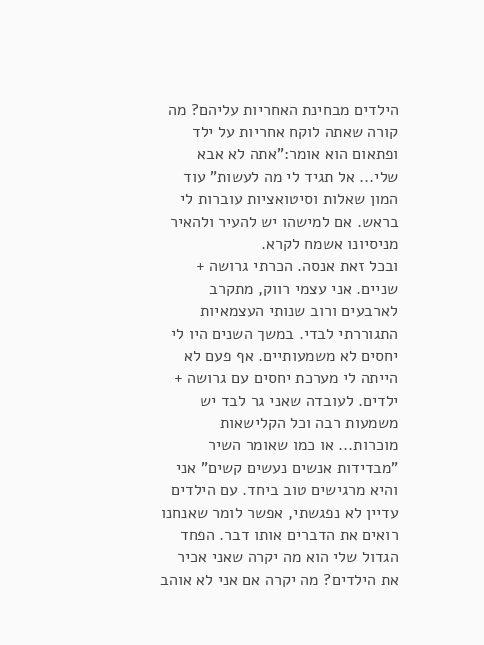הילדים מבחינת האחריות עליהם? מה קורה שאתה לוקח אחריות על ילד ופתאום הוא אומר:"אתה לא אבא שלי... אל תגיד לי מה לעשות" עוד המון שאלות וסיטואציות עוברות לי בראש. אם למישהו יש להעיר ולהאיר מניסיונו אשמח לקרא.
ובכל זאת אנסה. הכרתי גרושה + שניים. אני עצמי רווק, מתקרב לארבעים ורוב שנותי העצמאיות התגוררתי לבדי. במשך השנים היו לי יחסים לא משמעותיים. אף פעם לא הייתה לי מערכת יחסים עם גרושה + ילדים. לעובדה שאני גר לבד יש משמעות רבה וכל הקלישאות מוכרות... או כמו שאומר השיר "מבדידות אנשים נעשים קשים" אני והיא מרגישים טוב ביחד. עם הילדים עדיין לא נפגשתי, אפשר לומר שאנחנו רואים את הדברים אותו דבר. הפחד הגדול שלי הוא מה יקרה שאני אכיר את הילדים? מה יקרה אם אני לא אוהב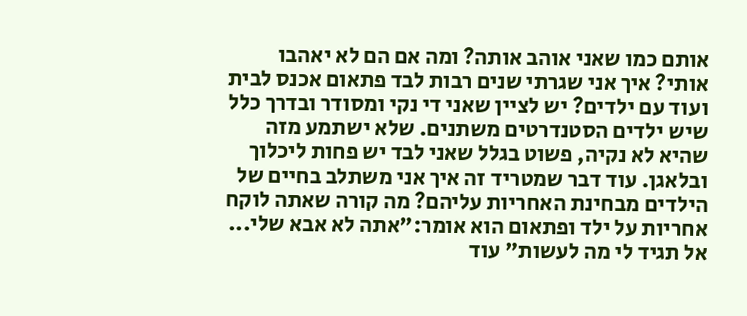אותם כמו שאני אוהב אותה? ומה אם הם לא יאהבו אותי? איך אני שגרתי שנים רבות לבד פתאום אכנס לבית ועוד עם ילדים? יש לציין שאני די נקי ומסודר ובדרך כלל שיש ילדים הסטנדרטים משתנים. שלא ישתמע מזה שהיא לא נקיה, פשוט בגלל שאני לבד יש פחות ליכלוך ובלאגן. עוד דבר שמטריד זה איך אני משתלב בחיים של הילדים מבחינת האחריות עליהם? מה קורה שאתה לוקח אחריות על ילד ופתאום הוא אומר:"אתה לא אבא שלי... אל תגיד לי מה לעשות" עוד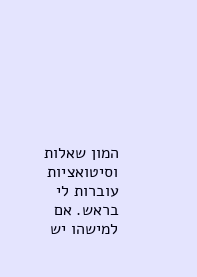המון שאלות וסיטואציות עוברות לי בראש. אם למישהו יש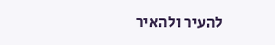להעיר ולהאיר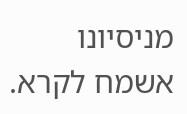מניסיונו אשמח לקרא.